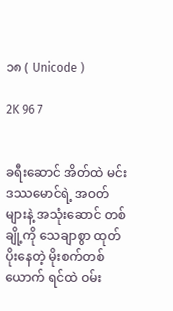၁၈ ( Unicode )

2K 96 7


ခရီးဆောင် အိတ်ထဲ မင်းဒဿမောင်ရဲ့ အဝတ်များနဲ့ အသုံးဆောင် တစ်ချို့ကို သေချာစွာ ထုတ်ပိုးနေတဲ့ မိုးစက်တစ်ယောက် ရင်ထဲ ဝမ်း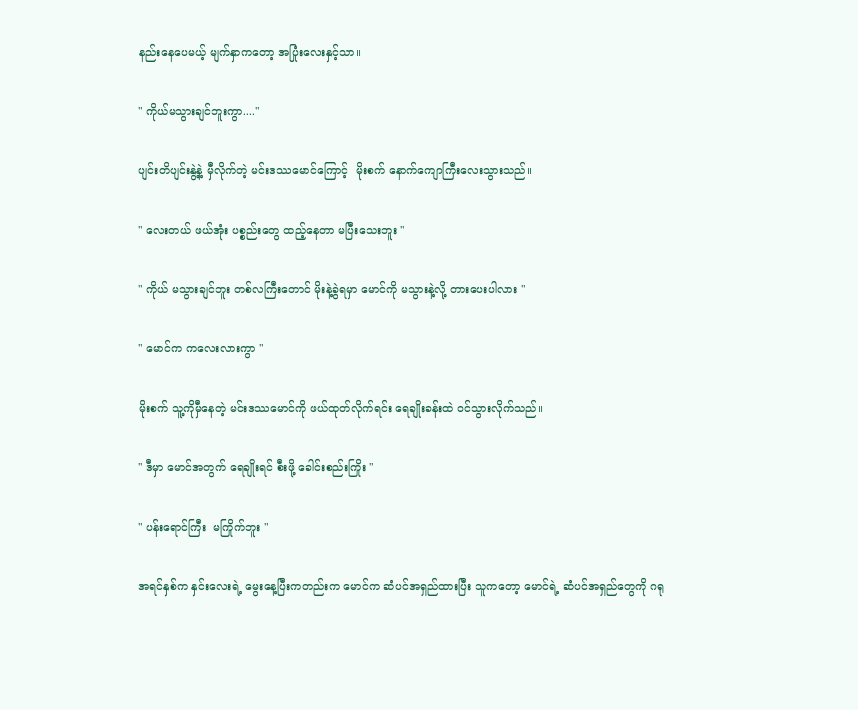နည်းနေပေမယ့် မျက်နှာကတော့ အပြုံးလေးနှင့်သာ။

" ကိုယ်မသွားချင်ဘူးကွာ...."

ပျင်းတိပျင်းနွဲ့နဲ့ မှီလိုက်တဲ့ မင်းဒဿမောင်ကြောင့်  မိုးစက် နောက်ကျောကြီးလေးသွားသည်။

" လေးတယ် ဖယ်အုံး ပစ္စည်းတွေ ထည့်နေတာ မပြီးသေးဘူး "

" ကိုယ် မသွားချင်ဘူး တစ်လကြီးတောင် မိုးနဲ့ခွဲရမှာ မောင်ကို မသွားနဲ့လို့ တားပေးပါလား "

" မောင်က ကလေးလားကွာ "

မိုးစက် သူ့ကိုမှီနေတဲ့ မင်းဒဿမောင်ကို ဖယ်ထုတ်လိုက်ရင်း ရေချိုးခန်းထဲ ဝင်သွားလိုက်သည်။

" ဒီမှာ မောင်အတွက် ရေချိုးရင် စီးဖို့ ခေါင်းစည်းကြိုး "

" ပန်းရောင်ကြီး  မကြိုက်ဘူး "

အရင်နှစ်က နှင်းလေးရဲ့ မွေးနေ့ပြီးကတည်းက မောင်က ဆံပင်အရှည်ထားပြီး သူကတော့ မောင်ရဲ့ ဆံပင်အရှည်တွေကို ဂရု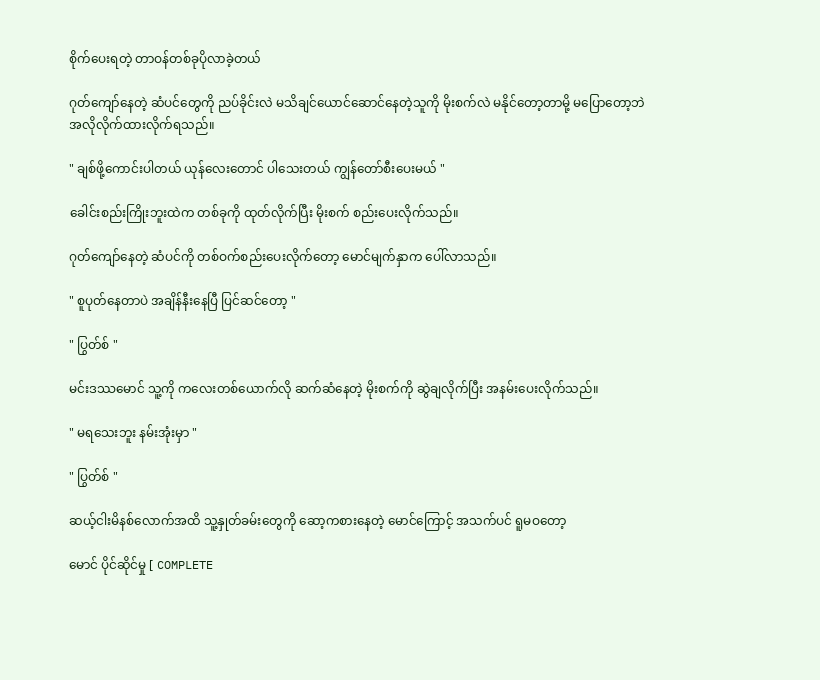စိုက်ပေးရတဲ့ တာဝန်တစ်ခုပိုလာခဲ့တယ်

ဂုတ်ကျော်နေတဲ့ ဆံပင်တွေကို ညပ်ခိုင်းလဲ မသိချင်ယောင်ဆောင်နေတဲ့သူကို မိုးစက်လဲ မနိုင်တော့တာမို့ မပြောတော့ဘဲ အလိုလိုက်ထားလိုက်ရသည်။

" ချစ်ဖို့ကောင်းပါတယ် ယုန်လေးတောင် ပါသေးတယ် ကျွန်တော်စီးပေးမယ် "

ခေါင်းစည်းကြိုးဘူးထဲက တစ်ခုကို ထုတ်လိုက်ပြီး မိုးစက် စည်းပေးလိုက်သည်။

ဂုတ်ကျော်နေတဲ့ ဆံပင်ကို တစ်ဝက်စည်းပေးလိုက်တော့ မောင်မျက်နှာက ပေါ်လာသည်။

" စူပုတ်နေတာပဲ အချိန်နီးနေပြီ ပြင်ဆင်တော့ "

" ပြွတ်စ် "

မင်းဒဿမောင် သူ့ကို ကလေးတစ်ယောက်လို ဆက်ဆံနေတဲ့ မိုးစက်ကို ဆွဲချလိုက်ပြီး အနမ်းပေးလိုက်သည်။

" မရသေးဘူး နမ်းအုံးမှာ "

" ပြွတ်စ် "

ဆယ့်ငါးမိနစ်လောက်အထိ သူ့နှုတ်ခမ်းတွေကို ဆော့ကစားနေတဲ့ မောင်ကြောင့် အသက်ပင် ရူမဝတော့

မောင် ပိုင်ဆိုင်မှု [ COMPLETE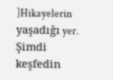]Hikayelerin yaşadığı yer. Şimdi keşfedin